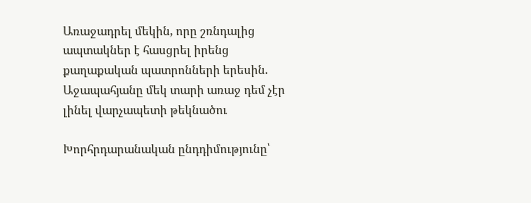Առաջադրել մեկին, որը շռնդալից ապտակներ է հասցրել իրենց քաղաքական պատրոնների երեսին. Աջապահյանը մեկ տարի առաջ դեմ չէր լինել վարչապետի թեկնածու

Խորհրդարանական ընդդիմությունը՝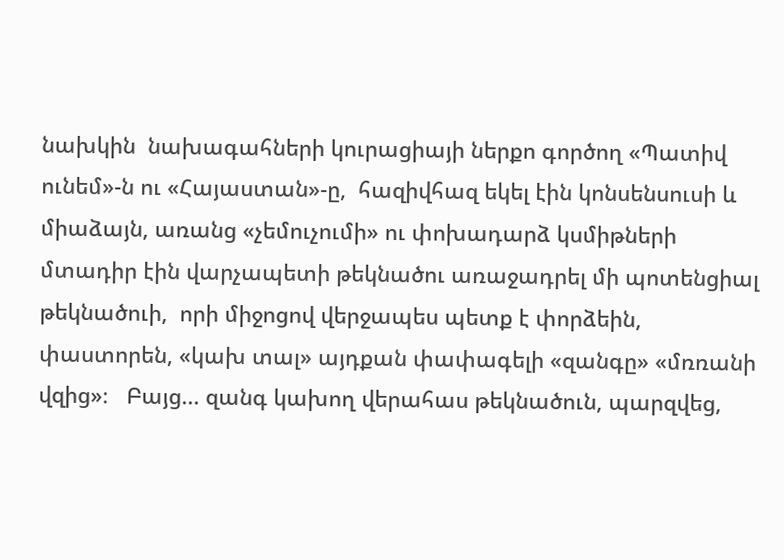նախկին  նախագահների կուրացիայի ներքո գործող «Պատիվ ունեմ»-ն ու «Հայաստան»-ը,  հազիվհազ եկել էին կոնսենսուսի և միաձայն, առանց «չեմուչումի» ու փոխադարձ կսմիթների մտադիր էին վարչապետի թեկնածու առաջադրել մի պոտենցիալ թեկնածուի,  որի միջոցով վերջապես պետք է փորձեին, փաստորեն, «կախ տալ» այդքան փափագելի «զանգը» «մռռանի վզից»։   Բայց... զանգ կախող վերահաս թեկնածուն, պարզվեց,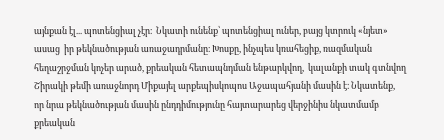այնքան էլ... պոտենցիալ չէր։  Նկատի ունենք՝ պոտենցիալ ուներ, բայց կտրուկ «նյետ» ասաց  իր թեկնածության առաջադրմանը։ Խոսքը, ինչպես կռահեցիք, ռազմական հեղաշրջման կոչեր արած, քրեական հետապնդման ենթարկվող,  կալանքի տակ գտնվող Շիրակի թեմի առաջնորդ Միքայել արքեպիսկոպոս Աջապահյանի մասին է։ Նկատենք,  որ նրա թեկնածության մասին ընդդիմությունը հայտարարեց վերջինիս նկատմամբ քրեական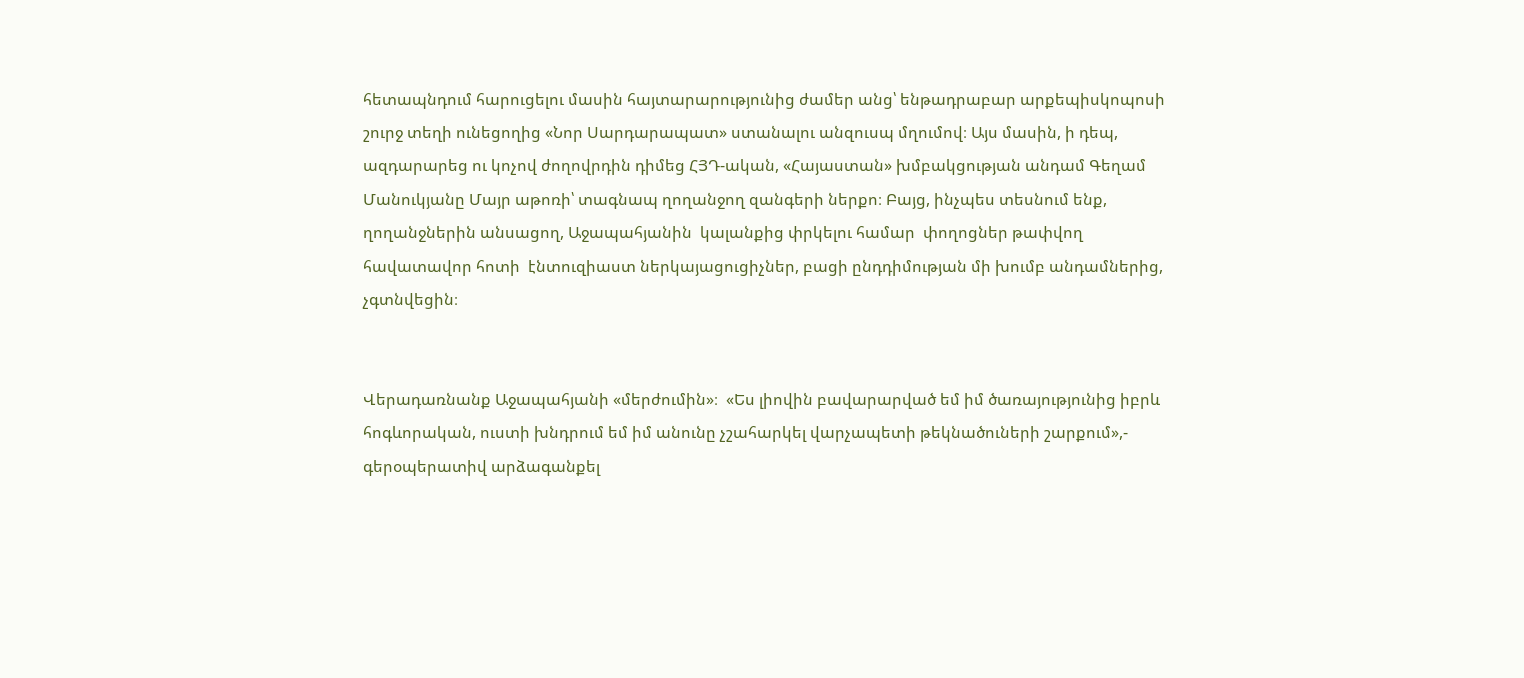հետապնդում հարուցելու մասին հայտարարությունից ժամեր անց՝ ենթադրաբար արքեպիսկոպոսի շուրջ տեղի ունեցողից «Նոր Սարդարապատ» ստանալու անզուսպ մղումով։ Այս մասին, ի դեպ, ազդարարեց ու կոչով ժողովրդին դիմեց ՀՅԴ-ական, «Հայաստան» խմբակցության անդամ Գեղամ Մանուկյանը Մայր աթոռի՝ տագնապ ղողանջող զանգերի ներքո։ Բայց, ինչպես տեսնում ենք, ղողանջներին անսացող, Աջապահյանին  կալանքից փրկելու համար  փողոցներ թափվող հավատավոր հոտի  էնտուզիաստ ներկայացուցիչներ, բացի ընդդիմության մի խումբ անդամներից, չգտնվեցին։


Վերադառնանք Աջապահյանի «մերժումին»։  «Ես լիովին բավարարված եմ իմ ծառայությունից իբրև հոգևորական, ուստի խնդրում եմ իմ անունը չշահարկել վարչապետի թեկնածուների շարքում»,- գերօպերատիվ արձագանքել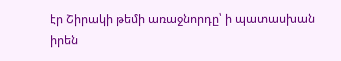էր Շիրակի թեմի առաջնորդը՝ ի պատասխան իրեն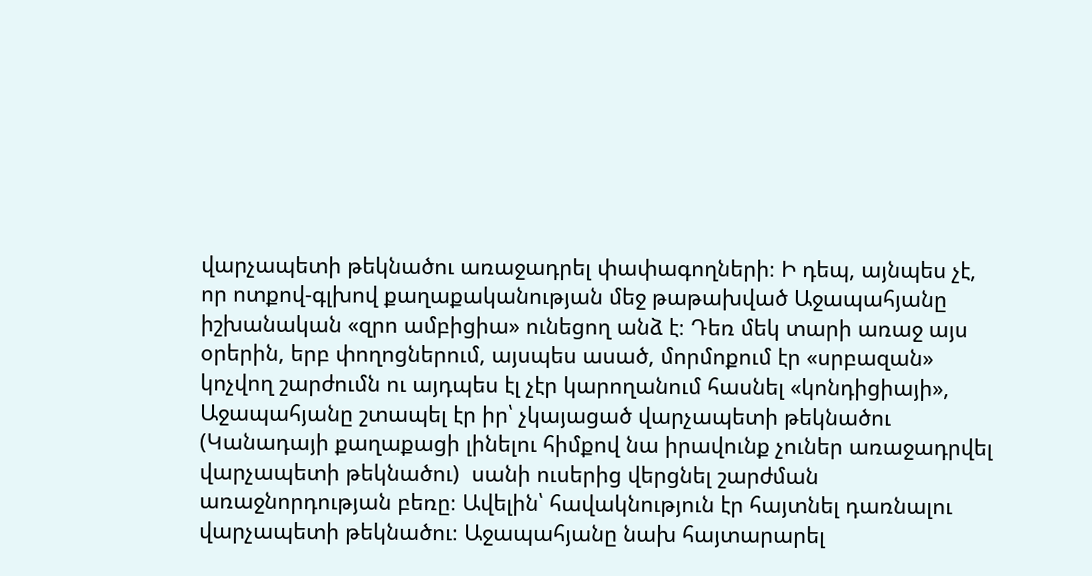վարչապետի թեկնածու առաջադրել փափագողների։ Ի դեպ, այնպես չէ, որ ոտքով-գլխով քաղաքականության մեջ թաթախված Աջապահյանը իշխանական «զրո ամբիցիա» ունեցող անձ է։ Դեռ մեկ տարի առաջ այս օրերին, երբ փողոցներում, այսպես ասած, մորմոքում էր «սրբազան» կոչվող շարժումն ու այդպես էլ չէր կարողանում հասնել «կոնդիցիայի», Աջապահյանը շտապել էր իր՝ չկայացած վարչապետի թեկնածու (Կանադայի քաղաքացի լինելու հիմքով նա իրավունք չուներ առաջադրվել վարչապետի թեկնածու)  սանի ուսերից վերցնել շարժման առաջնորդության բեռը։ Ավելին՝ հավակնություն էր հայտնել դառնալու վարչապետի թեկնածու։ Աջապահյանը նախ հայտարարել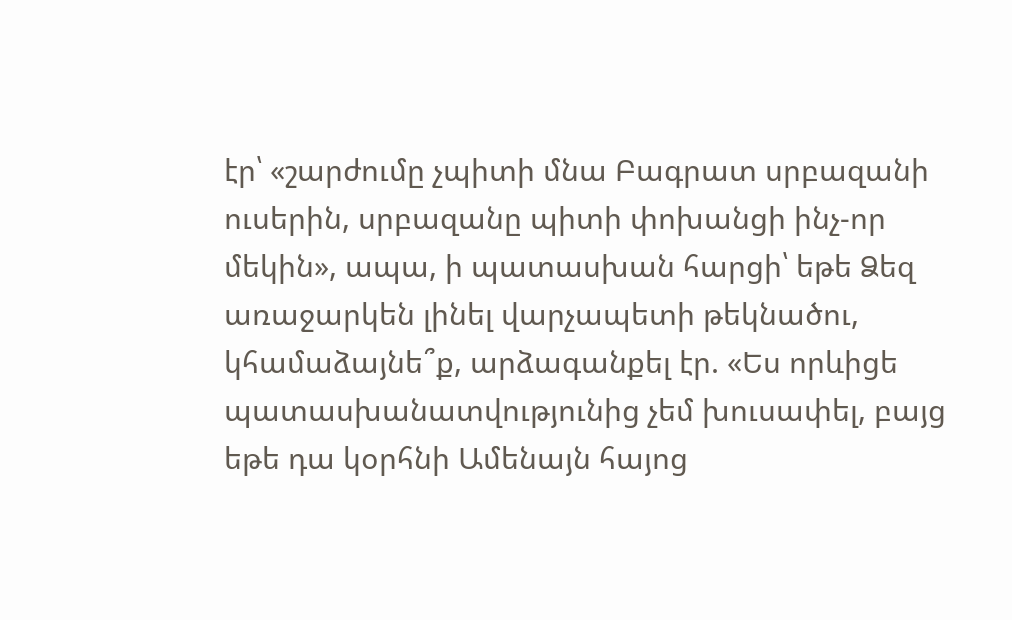էր՝ «շարժումը չպիտի մնա Բագրատ սրբազանի ուսերին, սրբազանը պիտի փոխանցի ինչ-որ մեկին», ապա, ի պատասխան հարցի՝ եթե Ձեզ առաջարկեն լինել վարչապետի թեկնածու, կհամաձայնե՞ք, արձագանքել էր. «Ես որևիցե պատասխանատվությունից չեմ խուսափել, բայց եթե դա կօրհնի Ամենայն հայոց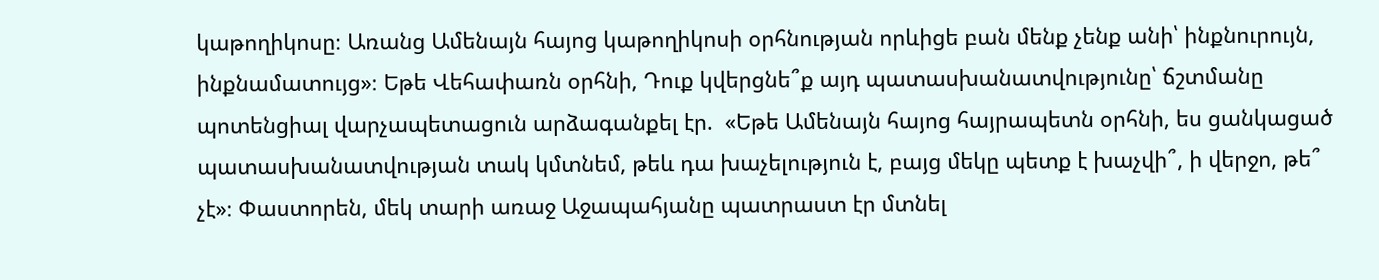կաթողիկոսը։ Առանց Ամենայն հայոց կաթողիկոսի օրհնության որևիցե բան մենք չենք անի՝ ինքնուրույն, ինքնամատույց»։ Եթե Վեհափառն օրհնի, Դուք կվերցնե՞ք այդ պատասխանատվությունը՝ ճշտմանը պոտենցիալ վարչապետացուն արձագանքել էր.  «Եթե Ամենայն հայոց հայրապետն օրհնի, ես ցանկացած պատասխանատվության տակ կմտնեմ, թեև դա խաչելություն է, բայց մեկը պետք է խաչվի՞, ի վերջո, թե՞ չէ»։ Փաստորեն, մեկ տարի առաջ Աջապահյանը պատրաստ էր մտնել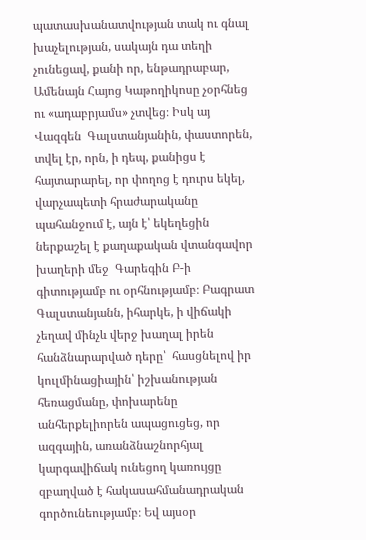պատասխանատվության տակ ու գնալ խաչելության, սակայն դա տեղի չունեցավ, քանի որ, ենթադրաբար, Ամենայն Հայոց Կաթողիկոսը չօրհնեց ու «ադաբրյամս» չտվեց։ Իսկ այ Վազգեն  Գալստանյանին, փաստորեն, տվել էր, որն, ի դեպ, քանիցս է հայտարարել, որ փողոց է դուրս եկել,  վարչապետի հրաժարականը պահանջում է, այն է՝ եկեղեցին ներքաշել է քաղաքական վտանգավոր խաղերի մեջ  Գարեգին Բ-ի գիտությամբ ու օրհնությամբ։ Բագրատ Գալստանյանն, իհարկե, ի վիճակի չեղավ մինչև վերջ խաղալ իրեն հանձնարարված դերը՝  հասցնելով իր կուլմինացիային՝ իշխանության հեռացմանը, փոխարենը անհերքելիորեն ապացուցեց, որ ազգային, առանձնաշնորհյալ կարգավիճակ ունեցող կառույցը զբաղված է հակասահմանադրական գործունեությամբ։ Եվ այսօր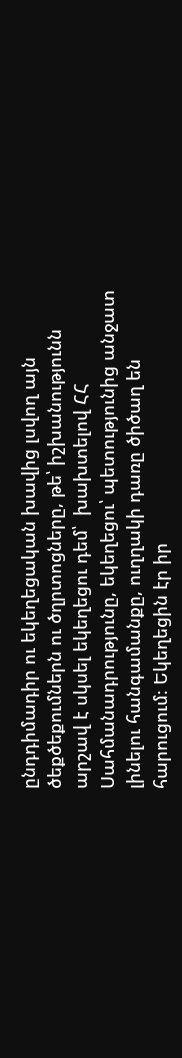ընդդիմադիր ու եկեղեցական խավից լսվող այն ծեքծեքումներն ու ծղրտոցները, թե՝ իշխանությունն արշավ է սկսել եկեղեցու դեմ՝  խախտելով ՀՀ Սահմանադրությունը, եկեղեցու՝ պետությունից անջատ լինելու հանգամանքը, ուղղակի դառը ծիծաղ են հարուցում։ Եկեղեցին էր իր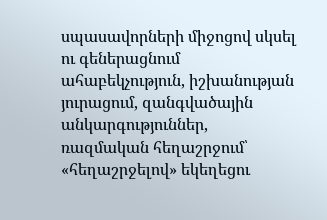սպասավորների միջոցով սկսել ու գեներացնում ահաբեկչություն, իշխանության յուրացում, զանգվածային անկարգություններ, ռազմական հեղաշրջում՝ «հեղաշրջելով» եկեղեցու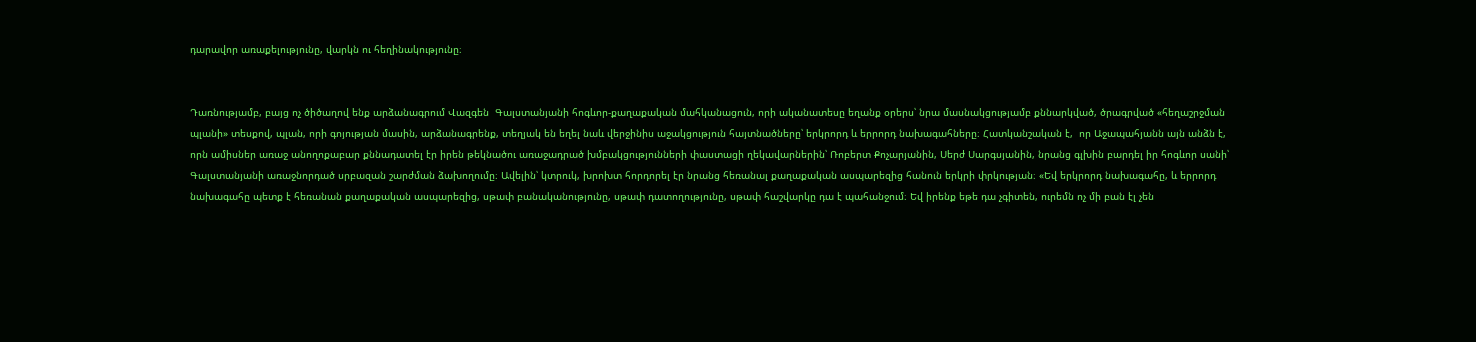դարավոր առաքելությունը, վարկն ու հեղինակությունը։


Դառնությամբ, բայց ոչ ծիծաղով ենք արձանագրում Վազգեն  Գալստանյանի հոգևոր-քաղաքական մահկանացուն, որի ականատեսը եղանք օրերս՝ նրա մասնակցությամբ քննարկված, ծրագրված «հեղաշրջման պլանի» տեսքով, պլան, որի գոյության մասին, արձանագրենք, տեղյակ են եղել նաև վերջինիս աջակցություն հայտնածները՝ երկրորդ և երրորդ նախագահները։ Հատկանշական է,  որ Աջապահյանն այն անձն է, որն ամիսներ առաջ անողոքաբար քննադատել էր իրեն թեկնածու առաջադրած խմբակցությունների փաստացի ղեկավարներին՝ Ռոբերտ Քոչարյանին, Սերժ Սարգսյանին, նրանց գլխին բարդել իր հոգևոր սանի՝ Գալստանյանի առաջնորդած սրբազան շարժման ձախողումը։ Ավելին՝ կտրուկ, խրոխտ հորդորել էր նրանց հեռանալ քաղաքական ասպարեզից հանուն երկրի փրկության։ «Եվ երկրորդ նախագահը, և երրորդ նախագահը պետք է հեռանան քաղաքական ասպարեզից, սթափ բանականությունը, սթափ դատողությունը, սթափ հաշվարկը դա է պահանջում։ Եվ իրենք եթե դա չգիտեն, ուրեմն ոչ մի բան էլ չեն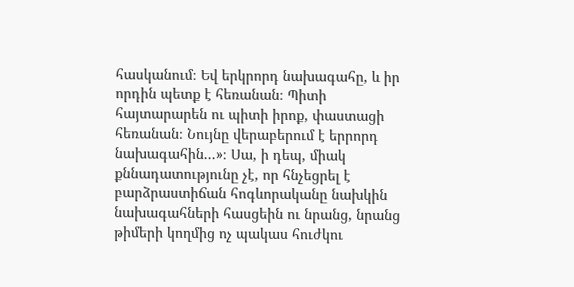հասկանում։ Եվ երկրորդ նախագահը, և իր որդին պետք է հեռանան։ Պիտի հայտարարեն ու պիտի իրոք, փաստացի հեռանան։ Նույնը վերաբերում է երրորդ նախագահին...»։ Սա, ի դեպ, միակ քննադատությունը չէ, որ հնչեցրել է բարձրաստիճան հոգևորականը նախկին նախագահների հասցեին ու նրանց, նրանց թիմերի կողմից ոչ պակաս հուժկու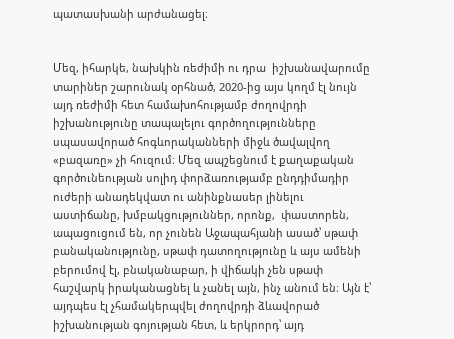պատասխանի արժանացել։


Մեզ, իհարկե, նախկին ռեժիմի ու դրա  իշխանավարումը  տարիներ շարունակ օրհնած, 2020-ից այս կողմ էլ նույն այդ ռեժիմի հետ համախոհությամբ ժողովրդի իշխանությունը տապալելու գործողությունները սպասավորած հոգևորականների միջև ծավալվող «բազառը» չի հուզում։ Մեզ ապշեցնում է քաղաքական գործունեության սոլիդ փորձառությամբ ընդդիմադիր ուժերի անադեկվատ ու անինքնասեր լինելու աստիճանը, խմբակցություններ, որոնք,  փաստորեն, ապացուցում են, որ չունեն Աջապահյանի ասած՝ սթափ բանականությունը, սթափ դատողությունը և այս ամենի բերումով էլ, բնականաբար, ի վիճակի չեն սթափ հաշվարկ իրականացնել և չանել այն, ինչ անում են։ Այն է՝ այդպես էլ չհամակերպվել ժողովրդի ձևավորած իշխանության գոյության հետ, և երկրորդ՝ այդ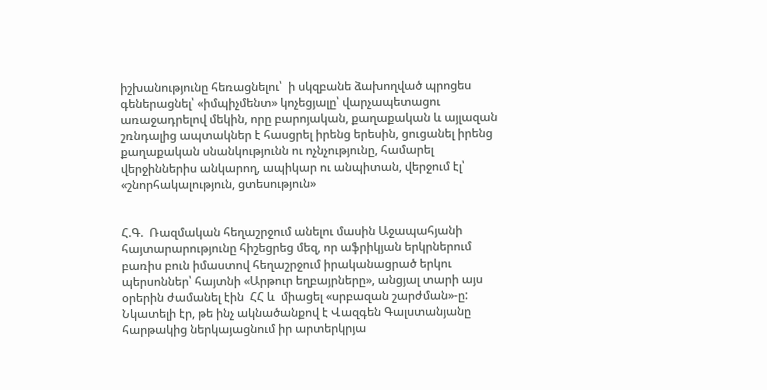իշխանությունը հեռացնելու՝  ի սկզբանե ձախողված պրոցես գեներացնել՝ «իմպիչմենտ» կոչեցյալը՝ վարչապետացու առաջադրելով մեկին, որը բարոյական, քաղաքական և այլազան շռնդալից ապտակներ է հասցրել իրենց երեսին, ցուցանել իրենց քաղաքական սնանկությունն ու ոչնչությունը, համարել վերջիններիս անկարող, ապիկար ու անպիտան, վերջում էլ՝ «շնորհակալություն, ցտեսություն»


Հ.Գ.  Ռազմական հեղաշրջում անելու մասին Աջապահյանի հայտարարությունը հիշեցրեց մեզ, որ աֆրիկյան երկրներում բառիս բուն իմաստով հեղաշրջում իրականացրած երկու պերսոններ՝ հայտնի «Արթուր եղբայրները», անցյալ տարի այս օրերին ժամանել էին  ՀՀ և  միացել «սրբազան շարժման»-ը: Նկատելի էր, թե ինչ ակնածանքով է Վազգեն Գալստանյանը հարթակից ներկայացնում իր արտերկրյա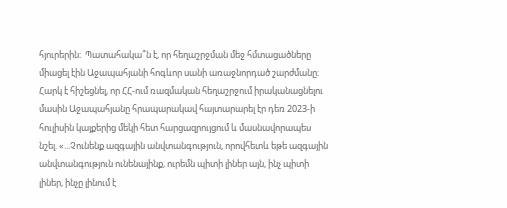հյուրերին։  Պատահակա՞ն է, որ հեղաշրջման մեջ հմտացածները միացել էին Աջապահյանի հոգևոր սանի առաջնորդած շարժմանը։ Հարկ է հիշեցնել, որ ՀՀ-ում ռազմական հեղաշրջում իրականացնելու մասին Աջապահյանը հրապարակավ հայտարարել էր դեռ 2023-ի հուլիսին կայքերից մեկի հետ հարցազրույցում և մասնավորապես նշել. «...Չունենք ազգային անվտանգություն, որովհետև եթե ազգային անվտանգություն ունենայինք, ուրեմն պիտի լիներ այն, ինչ պիտի լիներ, ինչը լինում է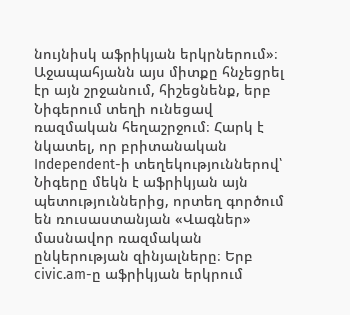նույնիսկ աֆրիկյան երկրներում»։ Աջապահյանն այս միտքը հնչեցրել էր այն շրջանում, հիշեցնենք, երբ Նիգերում տեղի ունեցավ ռազմական հեղաշրջում։ Հարկ է նկատել, որ բրիտանական Independent-ի տեղեկություններով՝ Նիգերը մեկն է աֆրիկյան այն պետություններից, որտեղ գործում են ռուսաստանյան «Վագներ» մասնավոր ռազմական ընկերության զինյալները։ Երբ civic.am-ը աֆրիկյան երկրում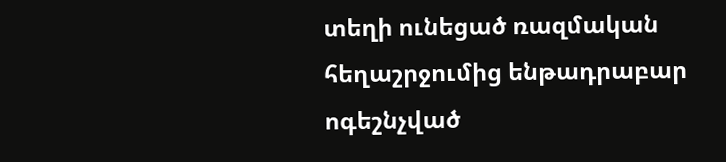տեղի ունեցած ռազմական հեղաշրջումից ենթադրաբար ոգեշնչված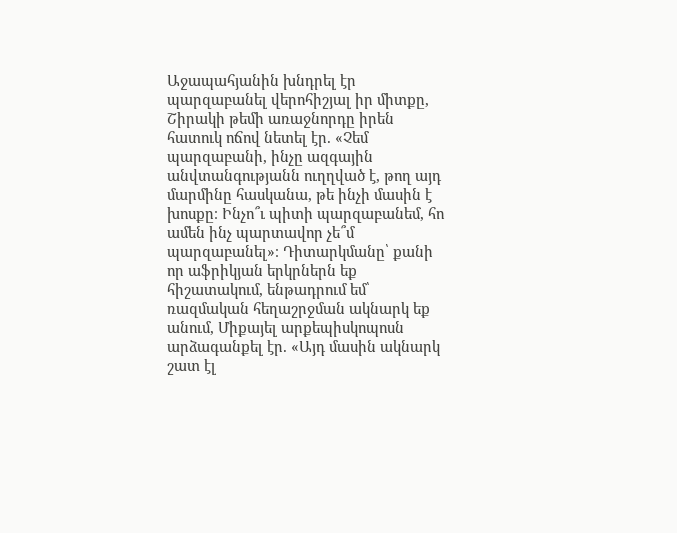Աջապահյանին խնդրել էր  պարզաբանել վերոհիշյալ իր միտքը, Շիրակի թեմի առաջնորդը իրեն հատուկ ոճով նետել էր. «Չեմ պարզաբանի, ինչը ազգային անվտանգությանն ուղղված է, թող այդ մարմինը հասկանա, թե ինչի մասին է խոսքը։ Ինչո՞ւ պիտի պարզաբանեմ, հո ամեն ինչ պարտավոր չե՞մ պարզաբանել»։ Դիտարկմանը՝ քանի որ աֆրիկյան երկրներն եք հիշատակում, ենթադրում եմ՝ ռազմական հեղաշրջման ակնարկ եք անում, Միքայել արքեպիսկոպոսն արձագանքել էր. «Այդ մասին ակնարկ շատ էլ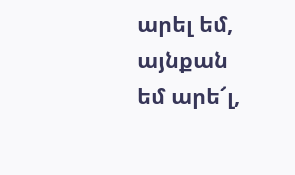արել եմ, այնքան եմ արե՜լ,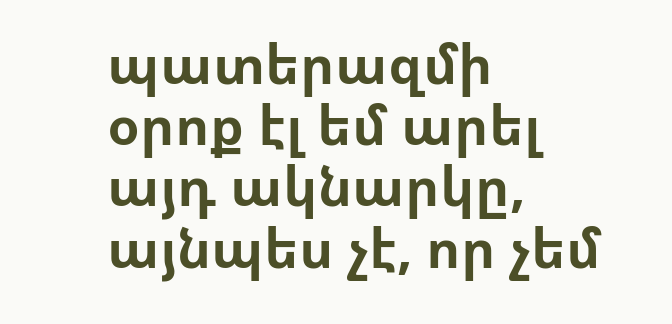պատերազմի օրոք էլ եմ արել այդ ակնարկը, այնպես չէ, որ չեմ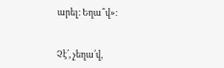արել։ Եղա՞վ»։


Չէ՛, չեղա՛վ,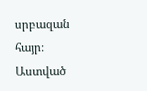սրբազան հայր։ Աստված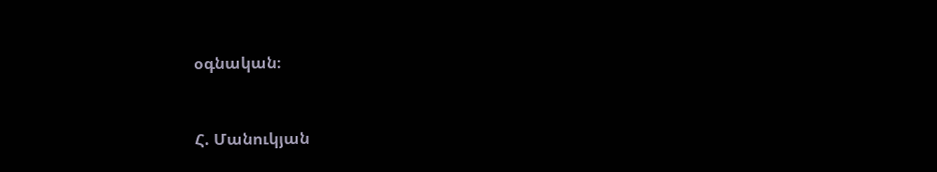օգնական։


Հ. Մանուկյան